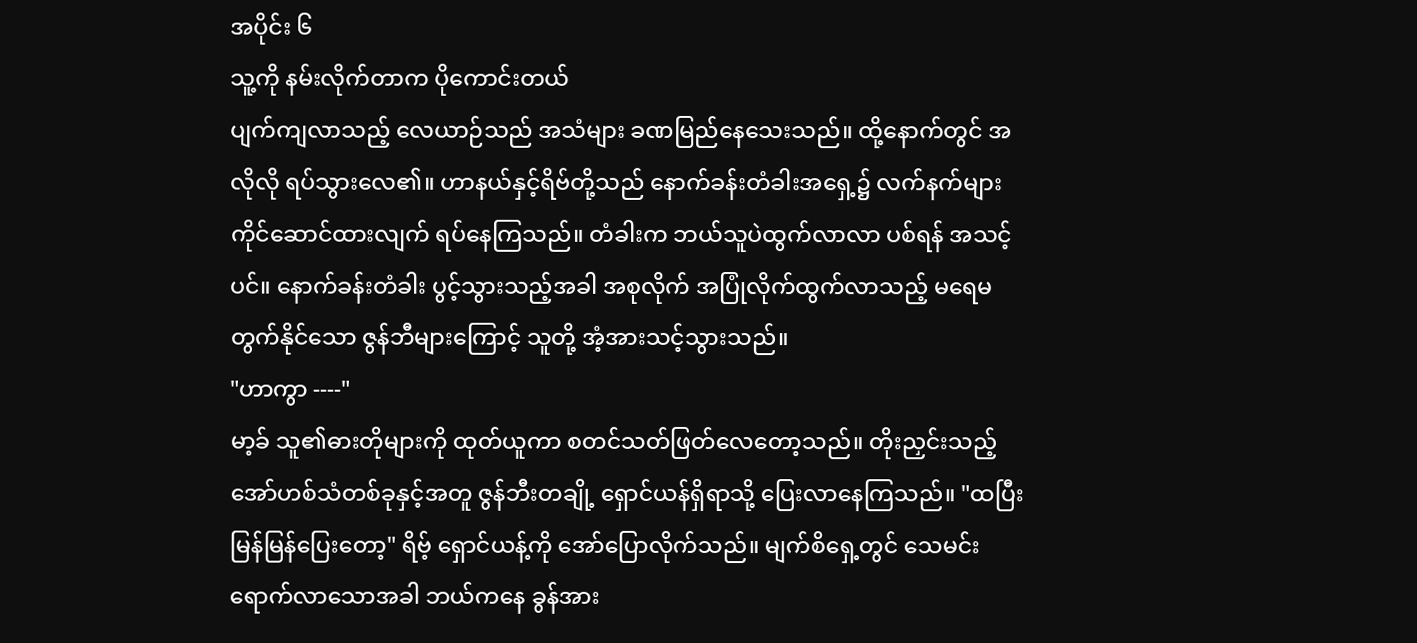အပိုင်း ၆
သူ့ကို နမ်းလိုက်တာက ပိုကောင်းတယ်
ပျက်ကျလာသည့် လေယာဉ်သည် အသံများ ခဏမြည်နေသေးသည်။ ထို့နောက်တွင် အလိုလို ရပ်သွားလေ၏။ ဟာနယ်နှင့်ရိဗ်တို့သည် နောက်ခန်းတံခါးအရှေ့၌ လက်နက်များကိုင်ဆောင်ထားလျက် ရပ်နေကြသည်။ တံခါးက ဘယ်သူပဲထွက်လာလာ ပစ်ရန် အသင့်ပင်။ နောက်ခန်းတံခါး ပွင့်သွားသည့်အခါ အစုလိုက် အပြုံလိုက်ထွက်လာသည့် မရေမတွက်နိုင်သော ဇွန်ဘီများကြောင့် သူတို့ အံ့အားသင့်သွားသည်။
"ဟာကွာ ----"
မာ့ခ် သူ၏ဓားတိုများကို ထုတ်ယူကာ စတင်သတ်ဖြတ်လေတော့သည်။ တိုးညှင်းသည့်အော်ဟစ်သံတစ်ခုနှင့်အတူ ဇွန်ဘီးတချို့ ရှောင်ယန်ရှိရာသို့ ပြေးလာနေကြသည်။ "ထပြီး မြန်မြန်ပြေးတော့" ရိဗ့် ရှောင်ယန့်ကို အော်ပြောလိုက်သည်။ မျက်စိရှေ့တွင် သေမင်းရောက်လာသောအခါ ဘယ်ကနေ ခွန်အား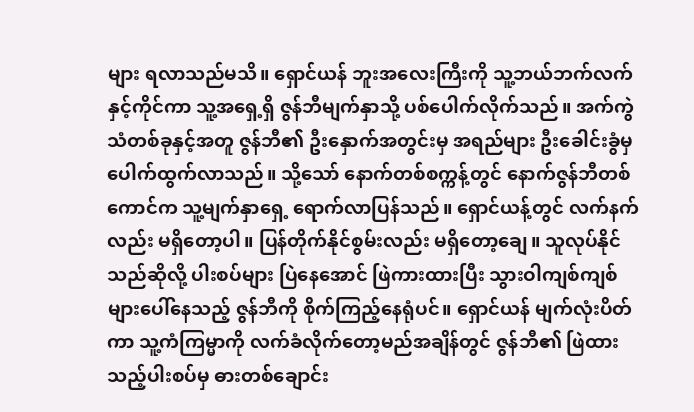များ ရလာသည်မသိ။ ရှောင်ယန် ဘူးအလေးကြီးကို သူ့ဘယ်ဘက်လက်နှင့်ကိုင်ကာ သူ့အရှေ့ရှိ ဇွန်ဘီမျက်နှာသို့ ပစ်ပေါက်လိုက်သည်။ အက်ကွဲသံတစ်ခုနှင့်အတူ ဇွန်ဘီ၏ ဦးနှောက်အတွင်းမှ အရည်များ ဦးခေါင်းခွံမှ ပေါက်ထွက်လာသည်။ သို့သော် နောက်တစ်စက္ကန့်တွင် နောက်ဇွန်ဘီတစ်ကောင်က သူ့မျက်နှာရှေ့ ရောက်လာပြန်သည်။ ရှောင်ယန့်တွင် လက်နက်လည်း မရှိတော့ပါ။ ပြန်တိုက်နိုင်စွမ်းလည်း မရှိတော့ချေ။ သူလုပ်နိုင်သည်ဆိုလို့ ပါးစပ်များ ပြဲနေအောင် ဖြဲကားထားပြီး သွားဝါကျစ်ကျစ်များပေါ်နေသည့် ဇွန်ဘီကို စိုက်ကြည့်နေရုံပင်။ ရှောင်ယန် မျက်လုံးပိတ်ကာ သူ့ကံကြမ္မာကို လက်ခံလိုက်တော့မည်အချိန်တွင် ဇွန်ဘီ၏ ဖြဲထားသည့်ပါးစပ်မှ ဓားတစ်ချောင်း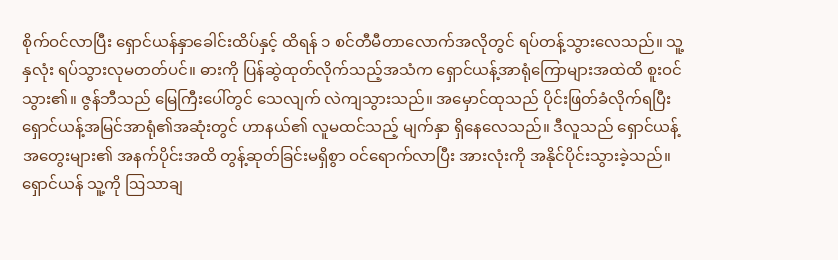စိုက်ဝင်လာပြီး ရှောင်ယန်နှာခေါင်းထိပ်နှင့် ထိရန် ၁ စင်တီမီတာလောက်အလိုတွင် ရပ်တန့်သွားလေသည်။ သူ့နှလုံး ရပ်သွားလုမတတ်ပင်။ ဓားကို ပြန်ဆွဲထုတ်လိုက်သည့်အသံက ရှောင်ယန့်အာရုံကြောများအထဲထိ စူးဝင်သွား၏။ ဇွန်ဘီသည် မြေကြီးပေါ်တွင် သေလျက် လဲကျသွားသည်။ အမှောင်ထုသည် ပိုင်းဖြတ်ခံလိုက်ရပြီး ရှောင်ယန့်အမြင်အာရုံ၏အဆုံးတွင် ဟာနယ်၏ လူမထင်သည့် မျက်နှာ ရှိနေလေသည်။ ဒီလူသည် ရှောင်ယန့်အတွေးများ၏ အနက်ပိုင်းအထိ တွန့်ဆုတ်ခြင်းမရှိစွာ ဝင်ရောက်လာပြီး အားလုံးကို အနိုင်ပိုင်းသွားခဲ့သည်။ ရှောင်ယန် သူ့ကို ဩသာချ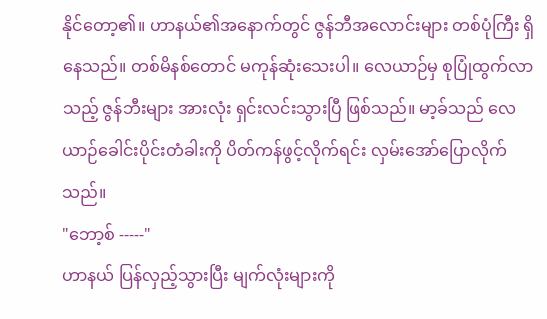နိုင်တော့၏။ ဟာနယ်၏အနောက်တွင် ဇွန်ဘီအလောင်းများ တစ်ပုံကြီး ရှိနေသည်။ တစ်မိနစ်တောင် မကုန်ဆုံးသေးပါ။ လေယာဉ်မှ စုပြုံထွက်လာသည့် ဇွန်ဘီးများ အားလုံး ရှင်းလင်းသွားပြီ ဖြစ်သည်။ မာ့ခ်သည် လေယာဉ်ခေါင်းပိုင်းတံခါးကို ပိတ်ကန်ဖွင့်လိုက်ရင်း လှမ်းအော်ပြောလိုက်သည်။
"ဘော့စ် -----"
ဟာနယ် ပြန်လှည့်သွားပြီး မျက်လုံးများကို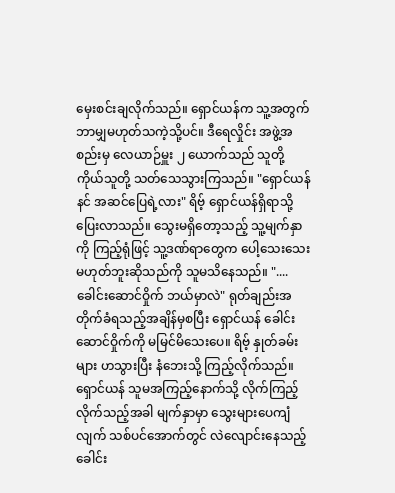မှေးစင်းချလိုက်သည်။ ရှောင်ယန်က သူ့အတွက် ဘာမျှမဟုတ်သကဲ့သို့ပင်။ ဒီရေလှိုင်း အဖွဲ့အစည်းမှ လေယာဉ်မှူး ၂ ယောက်သည် သူတို့ကိုယ်သူတို့ သတ်သေသွားကြသည်။ "ရှောင်ယန် နင် အဆင်ပြေရဲ့လား" ရိဗ့် ရှောင်ယန်ရှိရာသို့ ပြေးလာသည်။ သွေးမရှိတော့သည့် သူ့မျက်နှာကို ကြည့်ရုံဖြင့် သူ့ဒဏ်ရာတွေက ပေါ့သေးသေး မဟုတ်ဘူးဆိုသည်ကို သူမသိနေသည်။ ".... ခေါင်းဆောင်ဝှိုက် ဘယ်မှာလဲ" ရုတ်ချည်းအတိုက်ခံရသည့်အချိန်မှစပြီး ရှောင်ယန် ခေါင်းဆောင်ဝှိုက်ကို မမြင်မိသေးပေ။ ရိဗ့် နှုတ်ခမ်းများ ဟသွားပြီး နံဘေးသို့ ကြည့်လိုက်သည်။ ရှောင်ယန် သူမအကြည့်နောက်သို့ လိုက်ကြည့်လိုက်သည့်အခါ မျက်နှာမှာ သွေးများပေကျံလျက် သစ်ပင်အောက်တွင် လဲလျောင်းနေသည့် ခေါင်း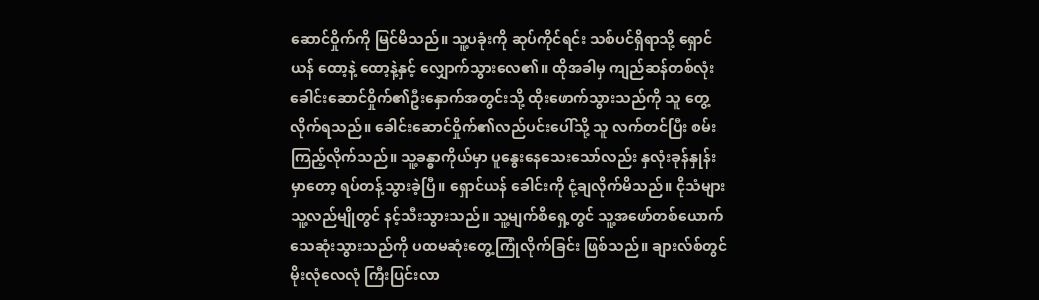ဆောင်ဝှိုက်ကို မြင်မိသည်။ သူ့ပခုံးကို ဆုပ်ကိုင်ရင်း သစ်ပင်ရှိရာသို့ ရှောင်ယန် ထော့နဲ့ ထော့နဲ့နှင့် လျှောက်သွားလေ၏။ ထိုအခါမှ ကျည်ဆန်တစ်လုံး ခေါင်းဆောင်ဝှိုက်၏ဦးနှောက်အတွင်းသို့ ထိုးဖောက်သွားသည်ကို သူ တွေ့လိုက်ရသည်။ ခေါင်းဆောင်ဝှိုက်၏လည်ပင်းပေါ်သို့ သူ လက်တင်ပြီး စမ်းကြည့်လိုက်သည်။ သူ့ခန္ဓာကိုယ်မှာ ပူနွေးနေသေးသော်လည်း နှလုံးခုန်နှုန်းမှာတော့ ရပ်တန့်သွားခဲ့ပြီ။ ရှောင်ယန် ခေါင်းကို ငုံ့ချလိုက်မိသည်။ ငိုသံများ သူ့လည်မျိုတွင် နင့်သီးသွားသည်။ သူ့မျက်စိရှေ့တွင် သူ့အဖော်တစ်ယောက် သေဆုံးသွားသည်ကို ပထမဆုံးတွေ့ကြုံလိုက်ခြင်း ဖြစ်သည်။ ချားလ်စ်တွင် မိုးလုံလေလုံ ကြီးပြင်းလာ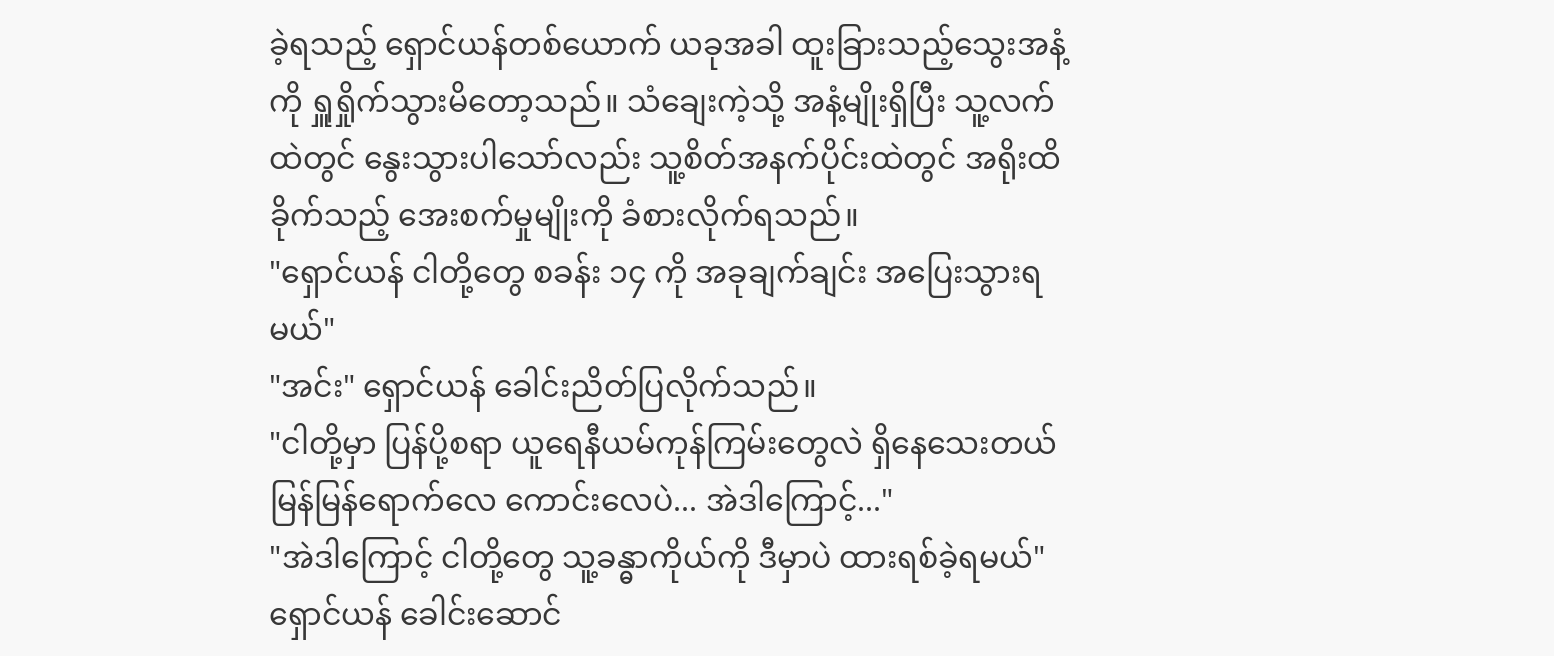ခဲ့ရသည့် ရှောင်ယန်တစ်ယောက် ယခုအခါ ထူးခြားသည့်သွေးအနံ့ကို ရှူရှိုက်သွားမိတော့သည်။ သံချေးကဲ့သို့ အနံ့မျိုးရှိပြီး သူ့လက်ထဲတွင် နွေးသွားပါသော်လည်း သူ့စိတ်အနက်ပိုင်းထဲတွင် အရိုးထိခိုက်သည့် အေးစက်မှုမျိုးကို ခံစားလိုက်ရသည်။
"ရှောင်ယန် ငါတို့တွေ စခန်း ၁၄ ကို အခုချက်ချင်း အပြေးသွားရမယ်"
"အင်း" ရှောင်ယန် ခေါင်းညိတ်ပြလိုက်သည်။
"ငါတို့မှာ ပြန်ပို့စရာ ယူရေနီယမ်ကုန်ကြမ်းတွေလဲ ရှိနေသေးတယ် မြန်မြန်ရောက်လေ ကောင်းလေပဲ... အဲဒါကြောင့်..."
"အဲဒါကြောင့် ငါတို့တွေ သူ့ခန္ဓာကိုယ်ကို ဒီမှာပဲ ထားရစ်ခဲ့ရမယ်"
ရှောင်ယန် ခေါင်းဆောင်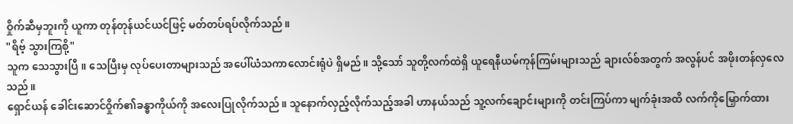ဝှိုက်ဆီမှဘူးကို ယူကာ တုန်တုန်ယင်ယင်ဖြင့် မတ်တပ်ရပ်လိုက်သည်။
"ရိဗ့် သွားကြစို့"
သူက သေသွားပြီ။ သေပြီးမှ လုပ်ပေးတာများသည် အပေါ်ယံသကာလောင်းရုံပဲ ရှိမည်။ သို့သော် သူတို့လက်ထဲရှိ ယူရေနီယမ်ကုန်ကြမ်းများသည် ချားလ်စ်အတွက် အလွန်ပင် အဖိုးတန်လှလေသည်။
ရှောင်ယန် ခေါင်းဆောင်ဝှိုက်၏ခန္ဓာကိုယ်ကို အလေးပြုလိုက်သည်။ သူနောက်လှည့်လိုက်သည့်အခါ ဟာနယ်သည် သူ့လက်ချောင်းများကို တင်းကြပ်ကာ မျက်ခုံးအထိ လက်ကိုမြှောက်ထား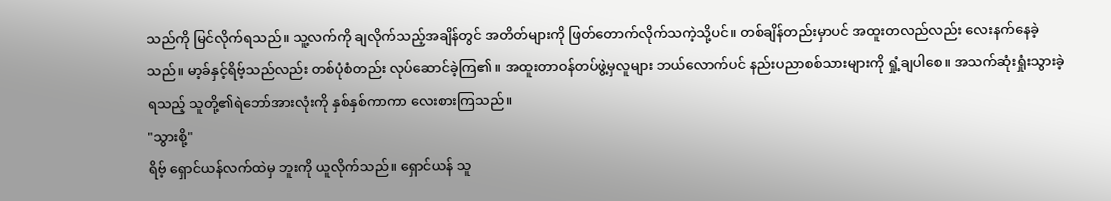သည်ကို မြင်လိုက်ရသည်။ သူ့လက်ကို ချလိုက်သည့်အချိန်တွင် အတိတ်များကို ဖြတ်တောက်လိုက်သကဲ့သို့ပင်။ တစ်ချိန်တည်းမှာပင် အထူးတလည်လည်း လေးနက်နေခဲ့သည်။ မာ့ခ်နှင့်ရိဗ့်သည်လည်း တစ်ပုံစံတည်း လုပ်ဆောင်ခဲ့ကြ၏။ အထူးတာဝန်တပ်ဖွဲ့မှလူများ ဘယ်လောက်ပင် နည်းပညာစစ်သားများကို ရှုံ့ချပါစေ။ အသက်ဆုံးရှုံးသွားခဲ့ရသည့် သူတို့၏ရဲဘော်အားလုံးကို နှစ်နှစ်ကာကာ လေးစားကြသည်။
"သွားစို့"
ရိဗ့် ရှောင်ယန်လက်ထဲမှ ဘူးကို ယူလိုက်သည်။ ရှောင်ယန် သူ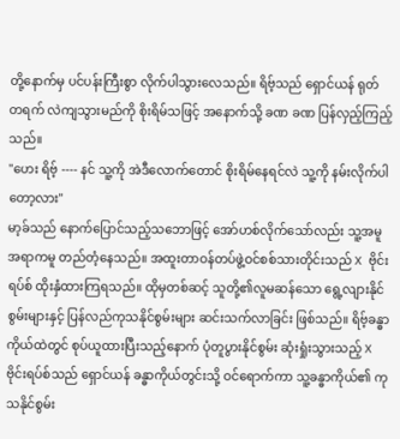တို့နောက်မှ ပင်ပန်းကြီးစွာ လိုက်ပါသွားလေသည်။ ရိဗ့်သည် ရှောင်ယန် ရုတ်တရက် လဲကျသွားမည်ကို စိုးရိမ်သဖြင့် အနောက်သို့ ခဏ ခဏ ပြန်လှည့်ကြည့်သည်။
"ဟေး ရိဗ့် ---- နင် သူ့ကို အဲဒီလောက်တောင် စိုးရိမ်နေရင်လဲ သူ့ကို နမ်းလိုက်ပါတော့လား"
မာ့ခ်သည် နောက်ပြောင်သည့်သဘောဖြင့် အော်ဟစ်လိုက်သော်လည်း သူ့အမူအရာကမူ တည်တံ့နေသည်။ အထူးတာဝန်တပ်ဖွဲ့ဝင်စစ်သားတိုင်းသည် X ဗိုင်းရပ်စ် ထိုးနှံထားကြရသည်။ ထိုမှတစ်ဆင့် သူတို့၏လူမဆန်သော ရွေ့လျားနိုင်စွမ်းများနှင့် ပြန်လည်ကုသနိုင်စွမ်းများ ဆင်းသက်လာခြင်း ဖြစ်သည်။ ရိဗ့်ခန္ဓာကိုယ်ထဲတွင် စုပ်ယူထားပြီးသည့်နောက် ပုံတူပွားနိုင်စွမ်း ဆုံးရှုံးသွားသည့် X ဗိုင်းရပ်စ်သည် ရှောင်ယန် ခန္ဓာကိုယ်တွင်းသို့ ဝင်ရောက်ကာ သူ့ခန္ဓာကိုယ်၏ ကုသနိုင်စွမ်း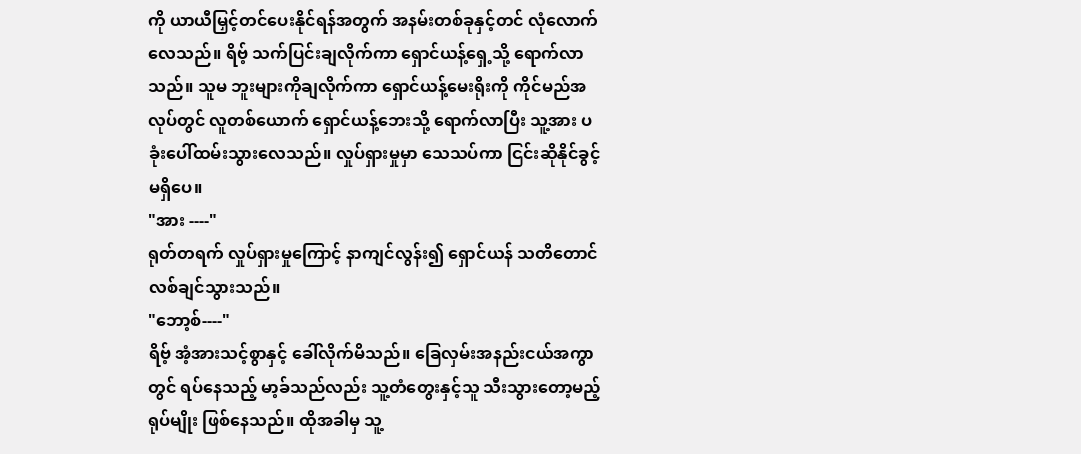ကို ယာယီမြှင့်တင်ပေးနိုင်ရန်အတွက် အနမ်းတစ်ခုနှင့်တင် လုံလောက်လေသည်။ ရိဗ့် သက်ပြင်းချလိုက်ကာ ရှောင်ယန့်ရှေ့သို့ ရောက်လာသည်။ သူမ ဘူးများကိုချလိုက်ကာ ရှောင်ယန့်မေးရိုးကို ကိုင်မည်အလုပ်တွင် လူတစ်ယောက် ရှောင်ယန့်ဘေးသို့ ရောက်လာပြီး သူ့အား ပခုံးပေါ်ထမ်းသွားလေသည်။ လှုပ်ရှားမှုမှာ သေသပ်ကာ ငြင်းဆိုနိုင်ခွင့် မရှိပေ။
"အား ----"
ရုတ်တရက် လှုပ်ရှားမှုကြောင့် နာကျင်လွန်း၍ ရှောင်ယန် သတိတောင် လစ်ချင်သွားသည်။
"ဘော့စ်----"
ရိဗ့် အံ့အားသင့်စွာနှင့် ခေါ်လိုက်မိသည်။ ခြေလှမ်းအနည်းငယ်အကွာတွင် ရပ်နေသည့် မာ့ခ်သည်လည်း သူ့တံတွေးနှင့်သူ သီးသွားတော့မည့်ရုပ်မျိုး ဖြစ်နေသည်။ ထိုအခါမှ သူ့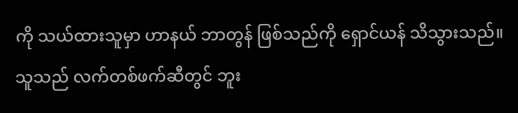ကို သယ်ထားသူမှာ ဟာနယ် ဘာတွန် ဖြစ်သည်ကို ရှောင်ယန် သိသွားသည်။ သူသည် လက်တစ်ဖက်ဆီတွင် ဘူး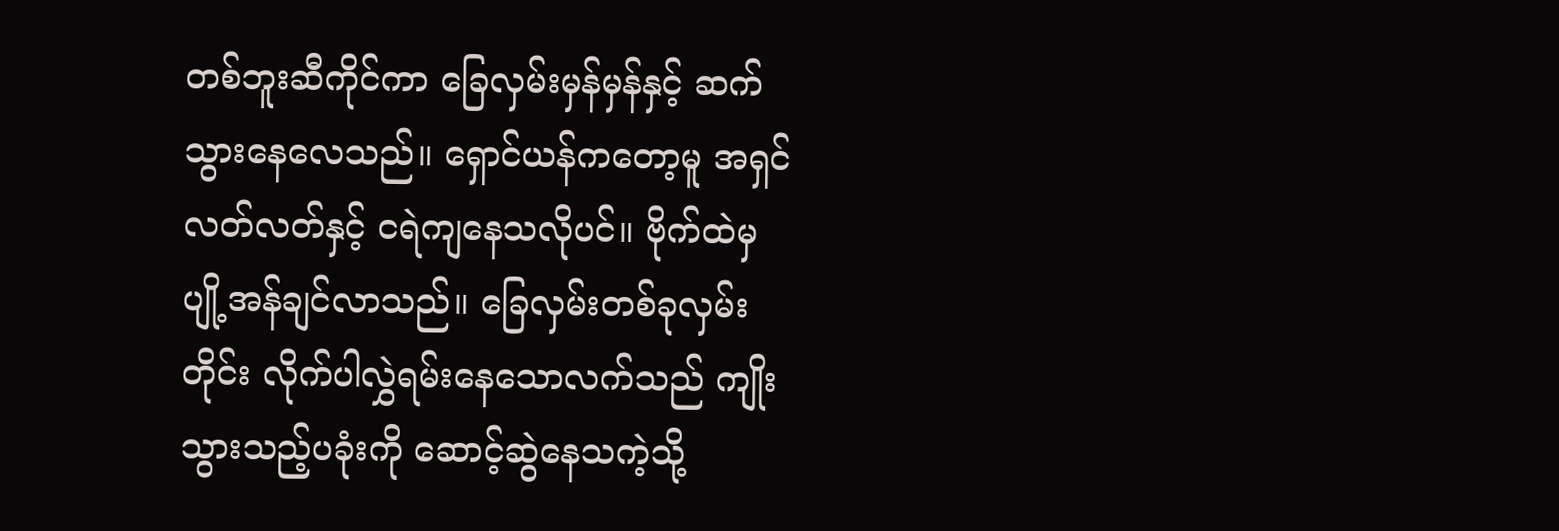တစ်ဘူးဆီကိုင်ကာ ခြေလှမ်းမှန်မှန်နှင့် ဆက်သွားနေလေသည်။ ရှောင်ယန်ကတော့မူ အရှင်လတ်လတ်နှင့် ငရဲကျနေသလိုပင်။ ဗိုက်ထဲမှ ပျို့အန်ချင်လာသည်။ ခြေလှမ်းတစ်ခုလှမ်းတိုင်း လိုက်ပါလွှဲရမ်းနေသောလက်သည် ကျိုးသွားသည့်ပခုံးကို ဆောင့်ဆွဲနေသကဲ့သို့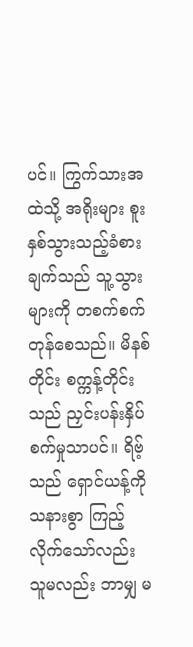ပင်။ ကြွက်သားအထဲသို့ အရိုးများ စူးနှစ်သွားသည့်ခံစားချက်သည် သူ့သွားများကို တစက်စက်တုန်စေသည်။ မိနစ်တိုင်း စက္ကန့်တိုင်းသည် ညှင်းပန်းနှိပ်စက်မှုသာပင်။ ရိဗ့်သည် ရှောင်ယန့်ကို သနားစွာ ကြည့်လိုက်သော်လည်း သူမလည်း ဘာမျှ မ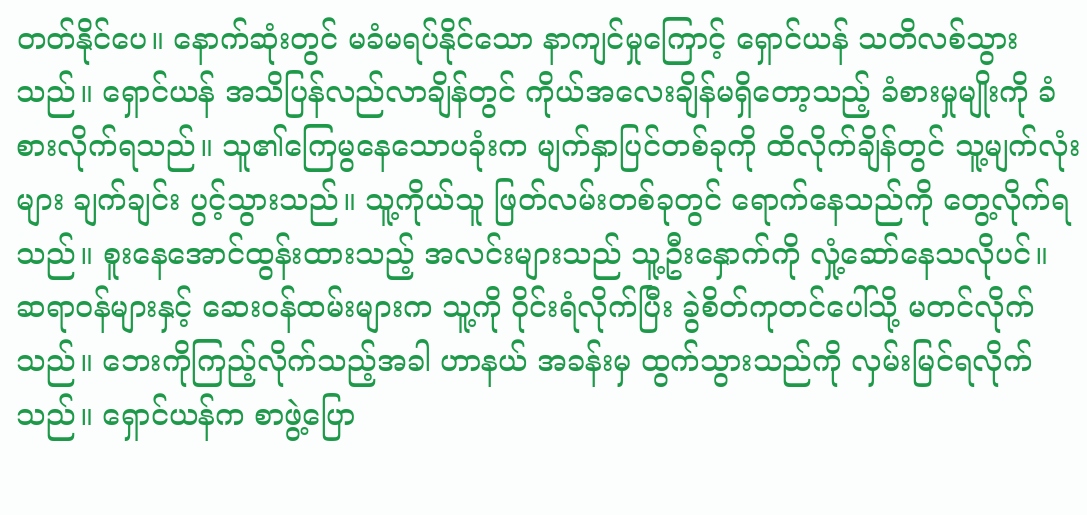တတ်နိုင်ပေ။ နောက်ဆုံးတွင် မခံမရပ်နိုင်သော နာကျင်မှုကြောင့် ရှောင်ယန် သတိလစ်သွားသည်။ ရှောင်ယန် အသိပြန်လည်လာချိန်တွင် ကိုယ်အလေးချိန်မရှိတော့သည့် ခံစားမှုမျိုးကို ခံစားလိုက်ရသည်။ သူ၏ကြေမွနေသောပခုံးက မျက်နှာပြင်တစ်ခုကို ထိလိုက်ချိန်တွင် သူ့မျက်လုံးများ ချက်ချင်း ပွင့်သွားသည်။ သူ့ကိုယ်သူ ဖြတ်လမ်းတစ်ခုတွင် ရောက်နေသည်ကို တွေ့လိုက်ရသည်။ စူးနေအောင်ထွန်းထားသည့် အလင်းများသည် သူ့ဦးနှောက်ကို လှုံ့ဆော်နေသလိုပင်။ ဆရာဝန်များနှင့် ဆေးဝန်ထမ်းများက သူ့ကို ဝိုင်းရံလိုက်ပြီး ခွဲစိတ်ကုတင်ပေါ်သို့ မတင်လိုက်သည်။ ဘေးကိုကြည့်လိုက်သည့်အခါ ဟာနယ် အခန်းမှ ထွက်သွားသည်ကို လှမ်းမြင်ရလိုက်သည်။ ရှောင်ယန်က စာဖွဲ့ပြော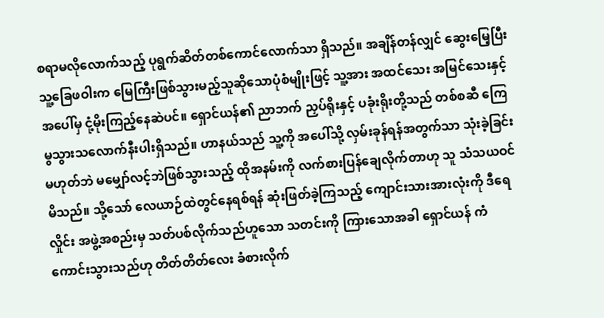စရာမလိုလောက်သည့် ပုရွက်ဆိတ်တစ်ကောင်လောက်သာ ရှိသည်။ အချိန်တန်လျှင် ဆွေးမြေ့ပြီး သူ့ခြေဖဝါးက မြေကြီးဖြစ်သွားမည့်သူဆိုသောပုံစံမျိုးဖြင့် သူ့အား အထင်သေး အမြင်သေးနှင့် အပေါ်မှ ငုံ့မိုးကြည့်နေဆဲပင်။ ရှောင်ယန်၏ ညာဘက် ညှပ်ရိုးနှင့် ပခုံးရိုးတို့သည် တစ်စဆီ ကြေမွသွားသလောက်နီးပါးရှိသည်။ ဟာနယ်သည် သူ့ကို အပေါ်သို့ လှမ်းခုန်ရန်အတွက်သာ သုံးခဲ့ခြင်းမဟုတ်ဘဲ မမျှော်လင့်ဘဲဖြစ်သွားသည့် ထိုအနမ်းကို လက်စားပြန်ချေလိုက်တာဟု သူ သံသယဝင်မိသည်။ သို့သော် လေယာဉ်ထဲတွင်နေရစ်ရန် ဆုံးဖြတ်ခဲ့ကြသည့် ကျောင်းသားအားလုံးကို ဒီရေလှိုင်း အဖွဲ့အစည်းမှ သတ်ပစ်လိုက်သည်ဟူသော သတင်းကို ကြားသောအခါ ရှောင်ယန် ကံကောင်းသွားသည်ဟု တိတ်တိတ်လေး ခံစားလိုက်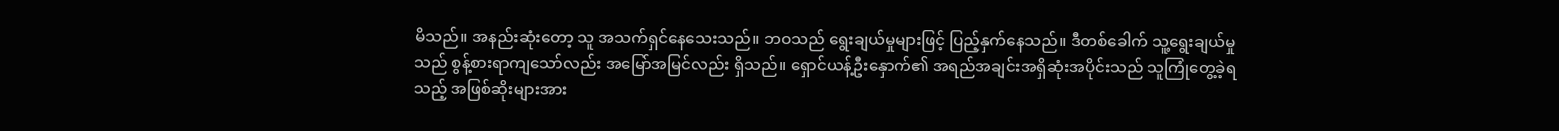မိသည်။ အနည်းဆုံးတော့ သူ အသက်ရှင်နေသေးသည်။ ဘဝသည် ရွေးချယ်မှုများဖြင့် ပြည့်နှက်နေသည်။ ဒီတစ်ခေါက် သူ့ရွေးချယ်မှုသည် စွန့်စားရာကျသော်လည်း အမြော်အမြင်လည်း ရှိသည်။ ရှောင်ယန့်ဦးနှောက်၏ အရည်အချင်းအရှိဆုံးအပိုင်းသည် သူကြုံတွေ့ခဲ့ရသည့် အဖြစ်ဆိုးများအား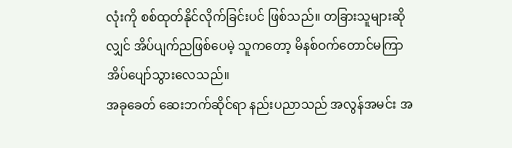လုံးကို စစ်ထုတ်နိုင်လိုက်ခြင်းပင် ဖြစ်သည်။ တခြားသူများဆိုလျှင် အိပ်ပျက်ညဖြစ်ပေမဲ့ သူကတော့ မိနစ်ဝက်တောင်မကြာ အိပ်ပျော်သွားလေသည်။
အခုခေတ် ဆေးဘက်ဆိုင်ရာ နည်းပညာသည် အလွန်အမင်း အ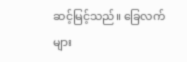ဆင့်မြင့်သည်။ ခြေလက်များ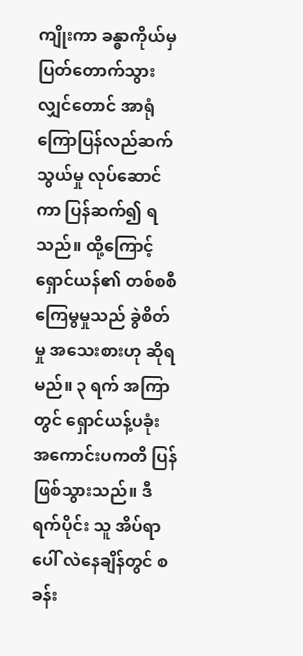ကျိုးကာ ခန္ဓာကိုယ်မှ ပြတ်တောက်သွားလျှင်တောင် အာရုံကြောပြန်လည်ဆက်သွယ်မှု လုပ်ဆောင်ကာ ပြန်ဆက်၍ ရသည်။ ထို့ကြောင့် ရှောင်ယန်၏ တစ်စစီ ကြေမွမှုသည် ခွဲစိတ်မှု အသေးစားဟု ဆိုရမည်။ ၃ ရက် အကြာတွင် ရှောင်ယန့်ပခုံး အကောင်းပကတိ ပြန်ဖြစ်သွားသည်။ ဒီရက်ပိုင်း သူ အိပ်ရာပေါ် လဲနေချိန်တွင် စခန်း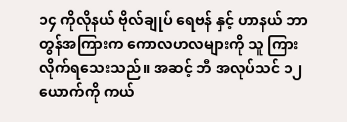၁၄ ကိုလိုနယ် ဗိုလ်ချုပ် ရေဗန် နှင့် ဟာနယ် ဘာတွန်အကြားက ကောလဟလများကို သူ ကြားလိုက်ရသေးသည်။ အဆင့် ဘီ အလုပ်သင် ၁၂ ယောက်ကို ကယ်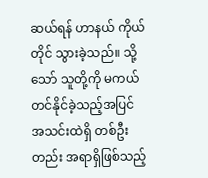ဆယ်ရန် ဟာနယ် ကိုယ်တိုင် သွားခဲ့သည်။ သို့သော် သူတို့ကို မကယ်တင်နိုင်ခဲ့သည့်အပြင် အသင်းထဲရှိ တစ်ဦးတည်း အရာရှိဖြစ်သည့်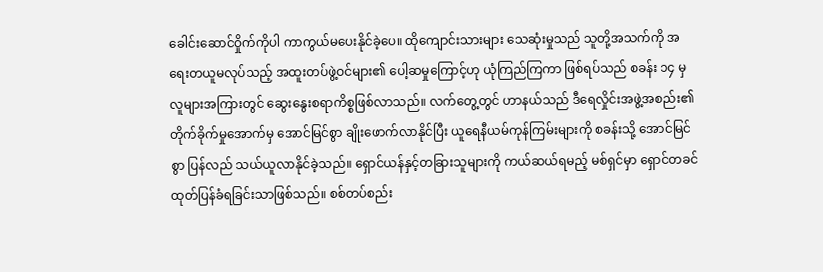ခေါင်းဆောင်ဝှိုက်ကိုပါ ကာကွယ်မပေးနိုင်ခဲ့ပေ။ ထိုကျောင်းသားများ သေဆုံးမှုသည် သူတို့အသက်ကို အရေးတယူမလုပ်သည့် အထူးတပ်ဖွဲ့ဝင်များ၏ ပေါ့ဆမှုကြောင့်ဟု ယုံကြည်ကြကာ ဖြစ်ရပ်သည် စခန်း ၁၄ မှ လူများအကြားတွင် ဆွေးနွေးစရာကိစ္စဖြစ်လာသည်။ လက်တွေ့တွင် ဟာနယ်သည် ဒီရေလှိုင်းအဖွဲ့အစည်း၏ တိုက်ခိုက်မှုအောက်မှ အောင်မြင်စွာ ချိုးဖောက်လာနိုင်ပြီး ယူရေနီယမ်ကုန်ကြမ်းများကို စခန်းသို့ အောင်မြင်စွာ ပြန်လည် သယ်ယူလာနိုင်ခဲ့သည်။ ရှောင်ယန်နှင့်တခြားသူများကို ကယ်ဆယ်ရမည့် မစ်ရှင်မှာ ရှောင်တခင် ထုတ်ပြန်ခံရခြင်းသာဖြစ်သည်။ စစ်တပ်စည်း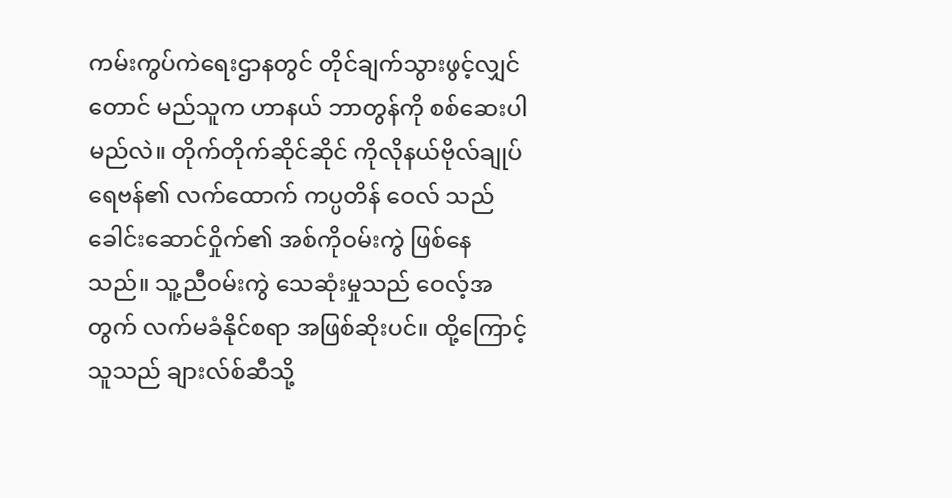ကမ်းကွပ်ကဲရေးဌာနတွင် တိုင်ချက်သွားဖွင့်လျှင်တောင် မည်သူက ဟာနယ် ဘာတွန်ကို စစ်ဆေးပါမည်လဲ။ တိုက်တိုက်ဆိုင်ဆိုင် ကိုလိုနယ်ဗိုလ်ချုပ် ရေဗန်၏ လက်ထောက် ကပ္ပတိန် ဝေလ် သည် ခေါင်းဆောင်ဝှိုက်၏ အစ်ကိုဝမ်းကွဲ ဖြစ်နေသည်။ သူ့ညီဝမ်းကွဲ သေဆုံးမှုသည် ဝေလ့်အတွက် လက်မခံနိုင်စရာ အဖြစ်ဆိုးပင်။ ထို့ကြောင့် သူသည် ချားလ်စ်ဆီသို့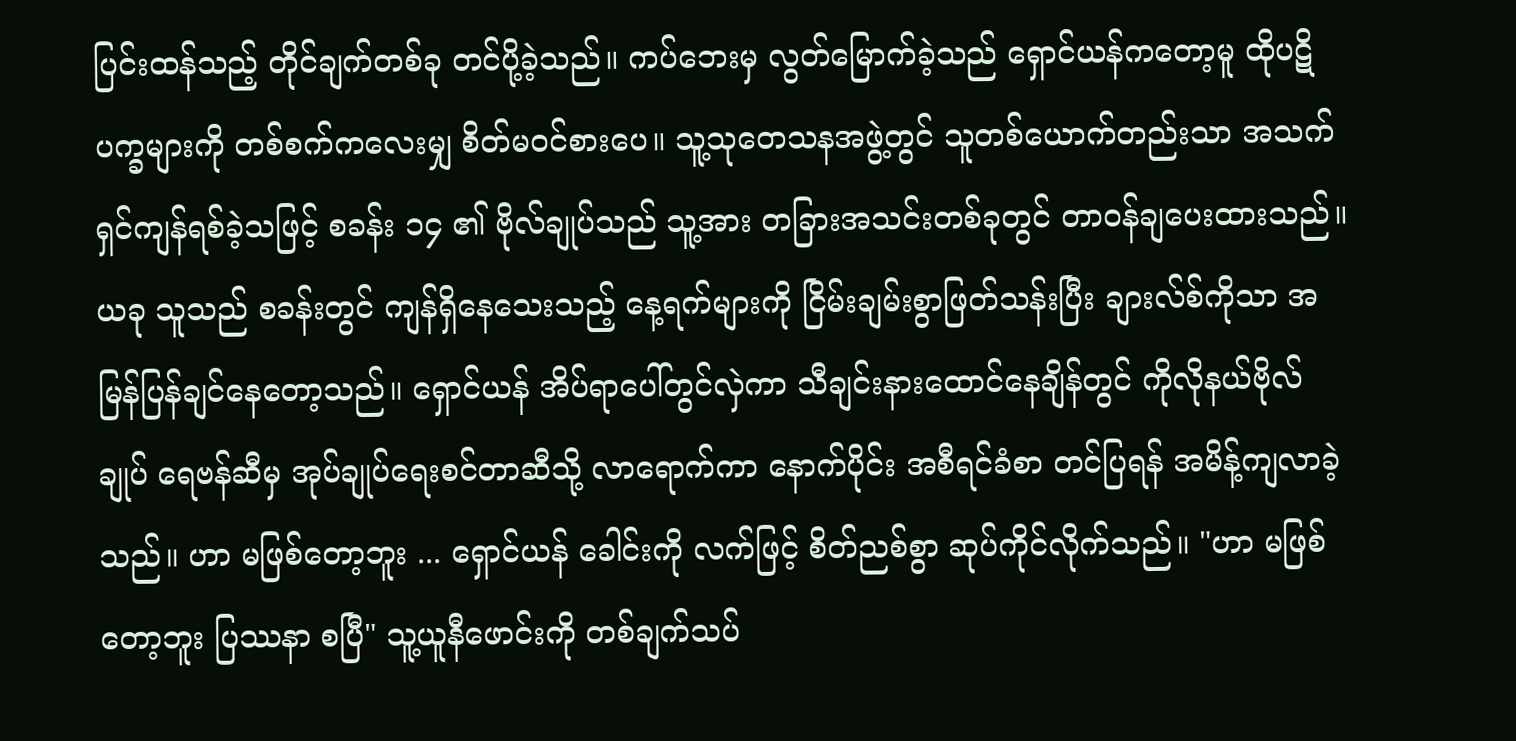ပြင်းထန်သည့် တိုင်ချက်တစ်ခု တင်ပို့ခဲ့သည်။ ကပ်ဘေးမှ လွတ်မြောက်ခဲ့သည် ရှောင်ယန်ကတော့မူ ထိုပဋိပက္ခများကို တစ်စက်ကလေးမျှ စိတ်မဝင်စားပေ။ သူ့သုတေသနအဖွဲ့တွင် သူတစ်ယောက်တည်းသာ အသက်ရှင်ကျန်ရစ်ခဲ့သဖြင့် စခန်း ၁၄ ၏ ဗိုလ်ချုပ်သည် သူ့အား တခြားအသင်းတစ်ခုတွင် တာဝန်ချပေးထားသည်။ ယခု သူသည် စခန်းတွင် ကျန်ရှိနေသေးသည့် နေ့ရက်များကို ငြိမ်းချမ်းစွာဖြတ်သန်းပြီး ချားလ်စ်ကိုသာ အမြန်ပြန်ချင်နေတော့သည်။ ရှောင်ယန် အိပ်ရာပေါ်တွင်လှဲကာ သီချင်းနားထောင်နေချိန်တွင် ကိုလိုနယ်ဗိုလ်ချုပ် ရေဗန်ဆီမှ အုပ်ချုပ်ရေးစင်တာဆီသို့ လာရောက်ကာ နောက်ပိုင်း အစီရင်ခံစာ တင်ပြရန် အမိန့်ကျလာခဲ့သည်။ ဟာ မဖြစ်တော့ဘူး ... ရှောင်ယန် ခေါင်းကို လက်ဖြင့် စိတ်ညစ်စွာ ဆုပ်ကိုင်လိုက်သည်။ "ဟာ မဖြစ်တော့ဘူး ပြဿနာ စပြီ" သူ့ယူနီဖောင်းကို တစ်ချက်သပ်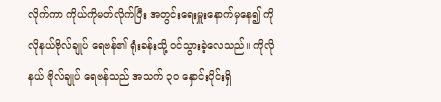လိုက်ကာ ကိုယ်ကိုမတ်လိုက်ပြီး အတွင်းရေးမှူးနောက်မှနေ၍ ကိုလိုနယ်ဗိုလ်ချုပ် ရေဗန်၏ ရုံးခန်းသို့ ဝင်သွားခဲ့လေသည်။ ကိုလိုနယ် ဗိုလ်ချုပ် ရေဗန်သည် အသက် ၃၀ နှောင်းပိုင်းရှိ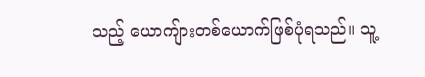သည့် ယောကျ်ားတစ်ယောက်ဖြစ်ပုံရသည်။ သူ့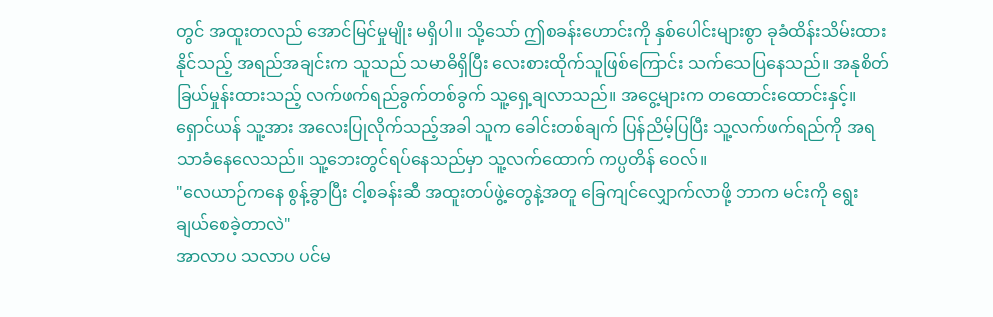တွင် အထူးတလည် အောင်မြင်မှုမျိုး မရှိပါ။ သို့သော် ဤစခန်းဟောင်းကို နှစ်ပေါင်းများစွာ ခုခံထိန်းသိမ်းထားနိုင်သည့် အရည်အချင်းက သူသည် သမာဓိရှိပြီး လေးစားထိုက်သူဖြစ်ကြောင်း သက်သေပြနေသည်။ အနုစိတ် ခြယ်မှုန်းထားသည့် လက်ဖက်ရည်ခွက်တစ်ခွက် သူ့ရှေ့ချလာသည်။ အငွေ့များက တထောင်းထောင်းနှင့်။ ရှောင်ယန် သူ့အား အလေးပြုလိုက်သည့်အခါ သူက ခေါင်းတစ်ချက် ပြန်ညိမ့်ပြပြီး သူ့လက်ဖက်ရည်ကို အရသာခံနေလေသည်။ သူ့ဘေးတွင်ရပ်နေသည်မှာ သူ့လက်ထောက် ကပ္ပတိန် ဝေလ်။
"လေယာဉ်ကနေ စွန့်ခွာပြီး ငါ့စခန်းဆီ အထူးတပ်ဖွဲ့တွေနဲ့အတူ ခြေကျင်လျှောက်လာဖို့ ဘာက မင်းကို ရွေးချယ်စေခဲ့တာလဲ"
အာလာပ သလာပ ပင်မ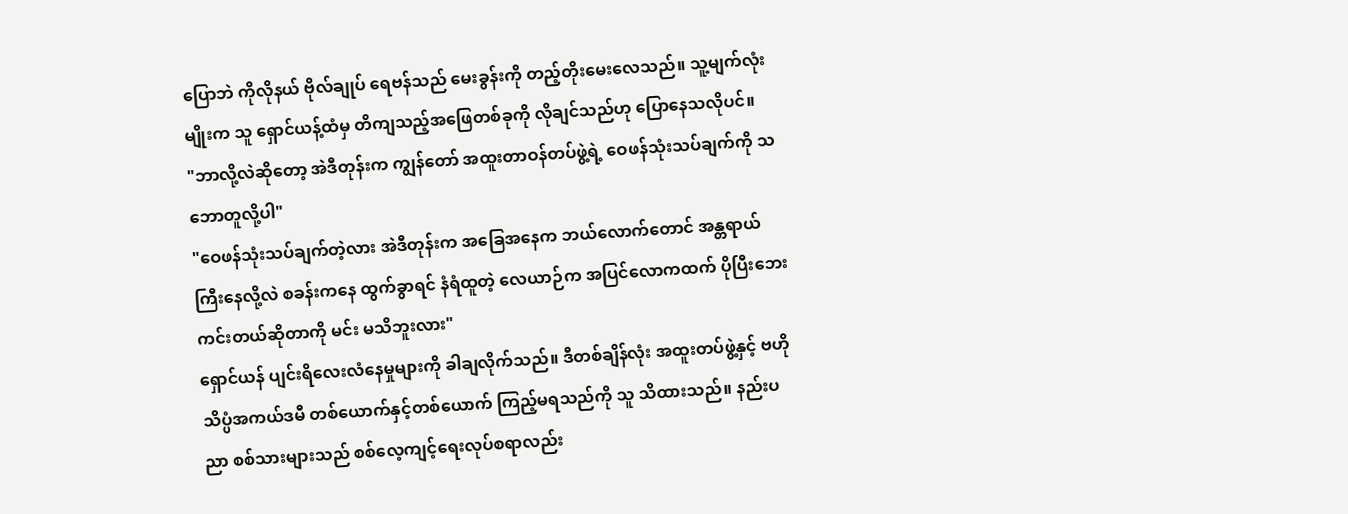ပြောဘဲ ကိုလိုနယ် ဗိုလ်ချုပ် ရေဗန်သည် မေးခွန်းကို တည့်တိုးမေးလေသည်။ သူ့မျက်လုံးမျိုးက သူ ရှောင်ယန့်ထံမှ တိကျသည့်အဖြေတစ်ခုကို လိုချင်သည်ဟု ပြောနေသလိုပင်။
"ဘာလို့လဲဆိုတော့ အဲဒီတုန်းက ကျွန်တော် အထူးတာဝန်တပ်ဖွဲ့ရဲ့ ဝေဖန်သုံးသပ်ချက်ကို သဘောတူလို့ပါ"
"ဝေဖန်သုံးသပ်ချက်တဲ့လား အဲဒီတုန်းက အခြေအနေက ဘယ်လောက်တောင် အန္တရာယ်ကြီးနေလို့လဲ စခန်းကနေ ထွက်ခွာရင် နံရံထူတဲ့ လေယာဉ်က အပြင်လောကထက် ပိုပြီးဘေးကင်းတယ်ဆိုတာကို မင်း မသိဘူးလား"
ရှောင်ယန် ပျင်းရိလေးလံနေမှုများကို ခါချလိုက်သည်။ ဒီတစ်ချိန်လုံး အထူးတပ်ဖွဲ့နှင့် ဗဟိုသိပ္ပံအကယ်ဒမီ တစ်ယောက်နှင့်တစ်ယောက် ကြည့်မရသည်ကို သူ သိထားသည်။ နည်းပညာ စစ်သားများသည် စစ်လေ့ကျင့်ရေးလုပ်စရာလည်း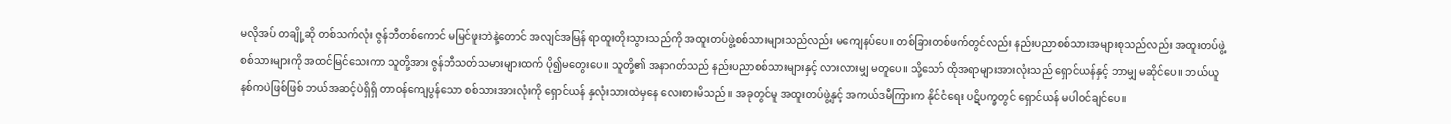မလိုအပ် တချို့ဆို တစ်သက်လုံး ဇွန်ဘီတစ်ကောင် မမြင်ဖူးဘဲနဲ့တောင် အလျင်အမြန် ရာထူးတိုးသွားသည်ကို အထူးတပ်ဖွဲ့စစ်သားများသည်လည်း မကျေနပ်ပေ။ တစ်ခြားတစ်ဖက်တွင်လည်း နည်းပညာစစ်သားအများစုသည်လည်း အထူးတပ်ဖွဲ့စစ်သားများကို အထင်မြင်သေးကာ သူတို့အား ဇွန်ဘီသတ်သမားများထက် ပို၍မတွေးပေ။ သူတို့၏ အနာဂတ်သည် နည်းပညာစစ်သားများနှင့် လားလားမျှ မတူပေ။ သို့သော် ထိုအရာများအားလုံးသည် ရှောင်ယန်နှင့် ဘာမျှ မဆိုင်ပေ။ ဘယ်ယူနစ်ကပဲဖြစ်ဖြစ် ဘယ်အဆင့်ပဲရှိရှိ တာဝန်ကျေပွန်သော စစ်သားအားလုံးကို ရှောင်ယန် နှလုံးသားထဲမှနေ လေးစားမိသည်။ အခုတွင်မူ အထူးတပ်ဖွဲ့နှင့် အကယ်ဒမီကြားက နိုင်ငံရေး ပဋိပက္ခတွင် ရှောင်ယန် မပါဝင်ချင်ပေ။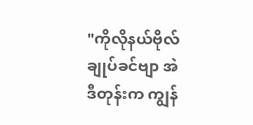"ကိုလိုနယ်ဗိုလ်ချုပ်ခင်ဗျာ အဲဒီတုန်းက ကျွန်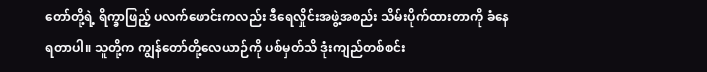တော်တို့ရဲ့ ရိက္ခာဖြည့် ပလက်ဖောင်းကလည်း ဒီရေလှိုင်းအဖွဲ့အစည်း သိမ်းပိုက်ထားတာကို ခံနေရတာပါ။ သူတို့က ကျွန်တော်တို့လေယာဉ်ကို ပစ်မှတ်သိ ဒုံးကျည်တစ်စင်း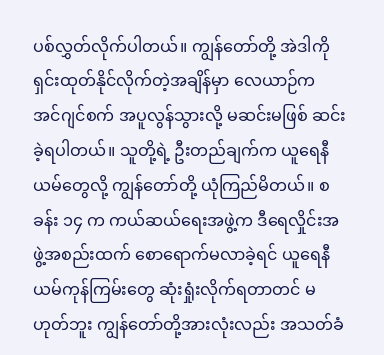ပစ်လွှတ်လိုက်ပါတယ်။ ကျွန်တော်တို့ အဲဒါကို ရှင်းထုတ်နိုင်လိုက်တဲ့အချိန်မှာ လေယာဉ်က အင်ဂျင်စက် အပူလွန်သွားလို့ မဆင်းမဖြစ် ဆင်းခဲ့ရပါတယ်။ သူတို့ရဲ့ ဦးတည်ချက်က ယူရေနီယမ်တွေလို့ ကျွန်တော်တို့ ယုံကြည်မိတယ်။ စခန်း ၁၄ က ကယ်ဆယ်ရေးအဖွဲ့က ဒီရေလှိုင်းအဖွဲ့အစည်းထက် စောရောက်မလာခဲ့ရင် ယူရေနီယမ်ကုန်ကြမ်းတွေ ဆုံးရှုံးလိုက်ရတာတင် မဟုတ်ဘူး ကျွန်တော်တို့အားလုံးလည်း အသတ်ခံ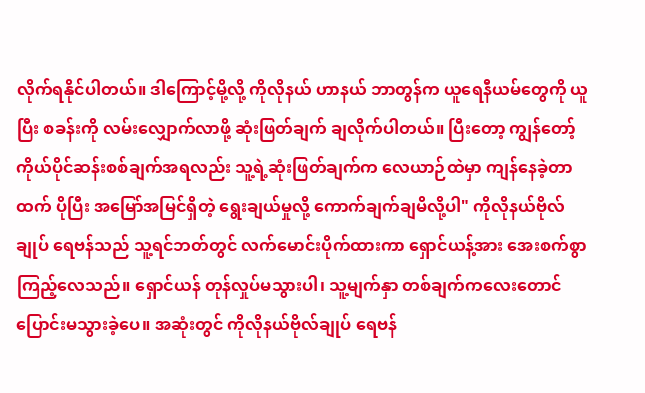လိုက်ရနိုင်ပါတယ်။ ဒါကြောင့်မို့လို့ ကိုလိုနယ် ဟာနယ် ဘာတွန်က ယူရေနီယမ်တွေကို ယူပြီး စခန်းကို လမ်းလျှောက်လာဖို့ ဆုံးဖြတ်ချက် ချလိုက်ပါတယ်။ ပြီးတော့ ကျွန်တော့်ကိုယ်ပိုင်ဆန်းစစ်ချက်အရလည်း သူ့ရဲ့ဆုံးဖြတ်ချက်က လေယာဉ်ထဲမှာ ကျန်နေခဲ့တာထက် ပိုပြီး အမြော်အမြင်ရှိတဲ့ ရွေးချယ်မှုလို့ ကောက်ချက်ချမိလို့ပါ" ကိုလိုနယ်ဗိုလ်ချုပ် ရေဗန်သည် သူ့ရင်ဘတ်တွင် လက်မောင်းပိုက်ထားကာ ရှောင်ယန့်အား အေးစက်စွာ ကြည့်လေသည်။ ရှောင်ယန် တုန်လှုပ်မသွားပါ၊ သူ့မျက်နှာ တစ်ချက်ကလေးတောင် ပြောင်းမသွားခဲ့ပေ။ အဆုံးတွင် ကိုလိုနယ်ဗိုလ်ချုပ် ရေဗန်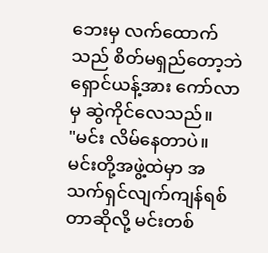ဘေးမှ လက်ထောက်သည် စိတ်မရှည်တော့ဘဲ ရှောင်ယန့်အား ကော်လာမှ ဆွဲကိုင်လေသည်။
"မင်း လိမ်နေတာပဲ။ မင်းတို့အဖွဲ့ထဲမှာ အသက်ရှင်လျက်ကျန်ရစ်တာဆိုလို့ မင်းတစ်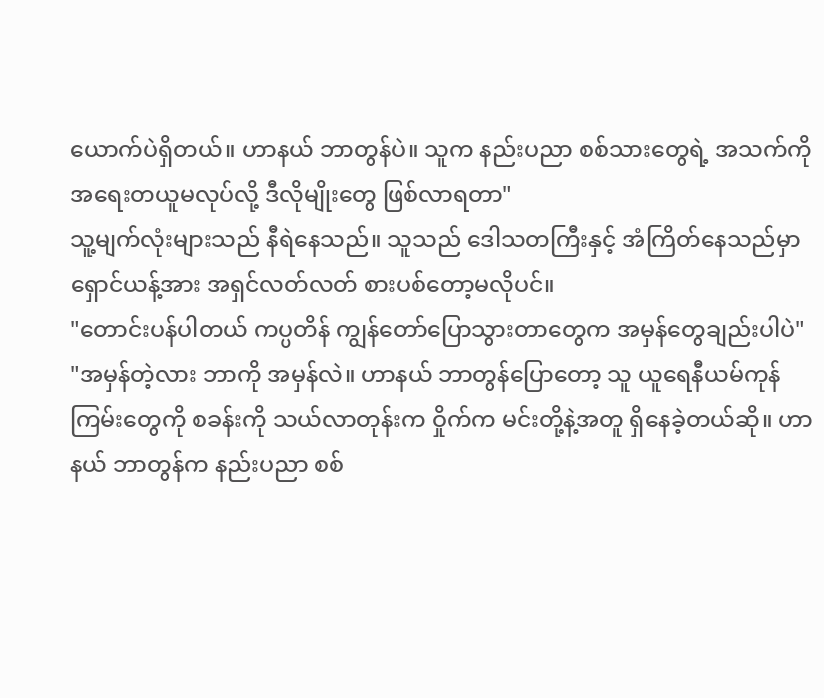ယောက်ပဲရှိတယ်။ ဟာနယ် ဘာတွန်ပဲ။ သူက နည်းပညာ စစ်သားတွေရဲ့ အသက်ကို အရေးတယူမလုပ်လို့ ဒီလိုမျိုးတွေ ဖြစ်လာရတာ"
သူ့မျက်လုံးများသည် နီရဲနေသည်။ သူသည် ဒေါသတကြီးနှင့် အံကြိတ်နေသည်မှာ ရှောင်ယန့်အား အရှင်လတ်လတ် စားပစ်တော့မလိုပင်။
"တောင်းပန်ပါတယ် ကပ္ပတိန် ကျွန်တော်ပြောသွားတာတွေက အမှန်တွေချည်းပါပဲ"
"အမှန်တဲ့လား ဘာကို အမှန်လဲ။ ဟာနယ် ဘာတွန်ပြောတော့ သူ ယူရေနီယမ်ကုန်ကြမ်းတွေကို စခန်းကို သယ်လာတုန်းက ဝှိုက်က မင်းတို့နဲ့အတူ ရှိနေခဲ့တယ်ဆို။ ဟာနယ် ဘာတွန်က နည်းပညာ စစ်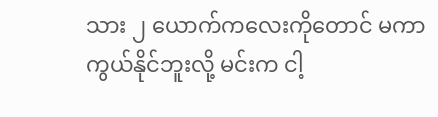သား ၂ ယောက်ကလေးကိုတောင် မကာကွယ်နိုင်ဘူးလို့ မင်းက ငါ့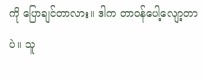ကို ပြောချင်တာလား။ ဒါက တာဝန်ပေါ့လျော့တာပဲ။ သူ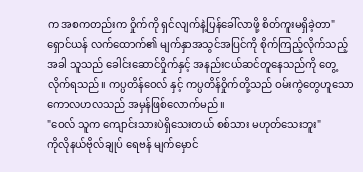က အစကတည်းက ဝှိုက်ကို ရှင်လျက်နဲ့ပြန်ခေါ်လာဖို့ စိတ်ကူးမရှိခဲ့တာ"
ရှောင်ယန် လက်ထောက်၏ မျက်နှာအသွင်အပြင်ကို စိုက်ကြည့်လိုက်သည့်အခါ သူသည် ခေါင်းဆောင်ဝှိုက်နှင့် အနည်းငယ်ဆင်တူနေသည်ကို တွေ့လိုက်ရသည်။ ကပ္ပတိန်ဝေလ် နှင့် ကပ္ပတိန်ဝှိုက်တို့သည် ဝမ်းကွဲတွေဟူသော ကောလဟလသည် အမှန်ဖြစ်လောက်မည်။
"ဝေလ် သူက ကျောင်းသားပဲရှိသေးတယ် စစ်သား မဟုတ်သေးဘူး"
ကိုလိုနယ်ဗိုလ်ချုပ် ရေဗန် မျက်မှောင်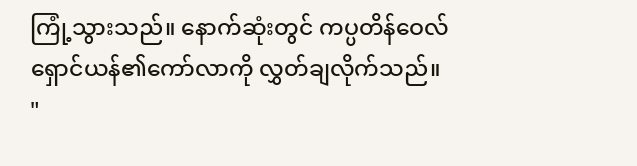ကြုံ့သွားသည်။ နောက်ဆုံးတွင် ကပ္ပတိန်ဝေလ် ရှောင်ယန်၏ကော်လာကို လွှတ်ချလိုက်သည်။
"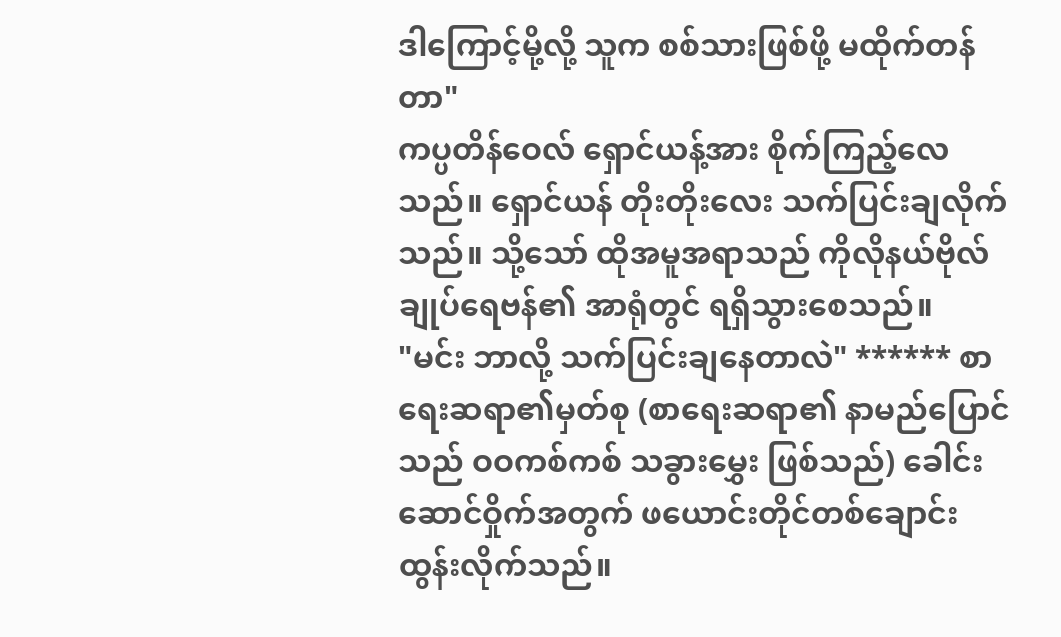ဒါကြောင့်မို့လို့ သူက စစ်သားဖြစ်ဖို့ မထိုက်တန်တာ"
ကပ္ပတိန်ဝေလ် ရှောင်ယန့်အား စိုက်ကြည့်လေသည်။ ရှောင်ယန် တိုးတိုးလေး သက်ပြင်းချလိုက်သည်။ သို့သော် ထိုအမူအရာသည် ကိုလိုနယ်ဗိုလ်ချုပ်ရေဗန်၏ အာရုံတွင် ရရှိသွားစေသည်။
"မင်း ဘာလို့ သက်ပြင်းချနေတာလဲ" ****** စာရေးဆရာ၏မှတ်စု (စာရေးဆရာ၏ နာမည်ပြောင်သည် ဝဝကစ်ကစ် သခွားမွှေး ဖြစ်သည်) ခေါင်းဆောင်ဝှိုက်အတွက် ဖယောင်းတိုင်တစ်ချောင်း ထွန်းလိုက်သည်။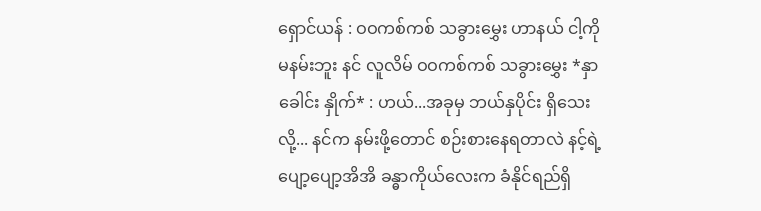ရှောင်ယန် : ဝဝကစ်ကစ် သခွားမွှေး ဟာနယ် ငါ့ကို မနမ်းဘူး နင် လူလိမ် ဝဝကစ်ကစ် သခွားမွှေး *နှာခေါင်း နှိုက်* : ဟယ်...အခုမှ ဘယ်နှပိုင်း ရှိသေးလို့... နင်က နမ်းဖို့တောင် စဉ်းစားနေရတာလဲ နင့်ရဲ့ ပျော့ပျော့အိအိ ခန္ဓာကိုယ်လေးက ခံနိုင်ရည်ရှိ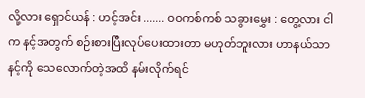လို့လား ရှောင်ယန် : ဟင့်အင်း ....... ဝဝကစ်ကစ် သခွားမွှေး : တွေ့လား ငါက နင့်အတွက် စဉ်းစားပြီးလုပ်ပေးထားတာ မဟုတ်ဘူးလား ဟာနယ်သာ နင့်ကို သေလောက်တဲ့အထိ နမ်းလိုက်ရင်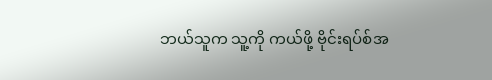ဘယ်သူက သူ့ကို ကယ်ဖို့ ဗိုင်းရပ်စ်အ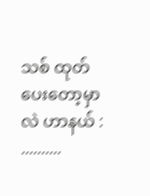သစ် ထုတ်ပေးတော့မှာလဲ ဟာနယ် : ..........